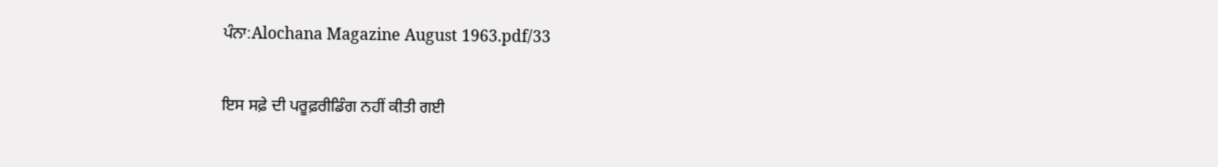ਪੰਨਾ:Alochana Magazine August 1963.pdf/33

ਇਸ ਸਫ਼ੇ ਦੀ ਪਰੂਫ਼ਰੀਡਿੰਗ ਨਹੀਂ ਕੀਤੀ ਗਈ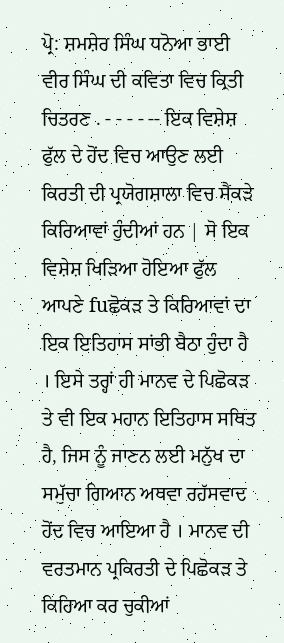ਪ੍ਰੋ: ਸ਼ਮਸ਼ੇਰ ਸਿੰਘ ਧਨੋਆ ਭਾਈ ਵੀਰ ਸਿੰਘ ਦੀ ਕਵਿਤਾ ਵਿਚ ਕ੍ਰਿਤੀ ਚਿਤਰਣ . - - - - -- ਇਕ ਵਿਸ਼ੇਸ਼ ਫੁੱਲ ਦੇ ਹੋਂਦ ਵਿਚ ਆਉਣ ਲਈ ਕਿਰਤੀ ਦੀ ਪ੍ਰਯੋਗਸ਼ਾਲਾ ਵਿਚ ਸੈਂਕੜੇ ਕਿਰਿਆਵਾਂ ਹੁੰਦੀਆਂ ਹਨ | ਸੋ ਇਕ ਵਿਸ਼ੇਸ਼ ਖਿੜਿਆ ਹੋਇਆ ਫੁੱਲ ਆਪਣੇ fuਛੋਕੜ ਤੇ ਕਿਰਿਆਵਾਂ ਦਾ ਇਕ ਇਤਿਹਾਸ ਸਾਂਭੀ ਬੈਠਾ ਹੁੰਦਾ ਹੈ । ਇਸੇ ਤਰ੍ਹਾਂ ਹੀ ਮਾਨਵ ਦੇ ਪਿਛੋਕੜ ਤੇ ਵੀ ਇਕ ਮਹਾਨ ਇਤਿਹਾਸ ਸਥਿਤ ਹੈ, ਜਿਸ ਨੂੰ ਜਾਣਨ ਲਈ ਮਨੁੱਖ ਦਾ ਸਮੁੱਚਾ ਗਿਆਨ ਅਥਵਾ ਰਹੱਸਵਾਦ ਹੋਂਦ ਵਿਚ ਆਇਆ ਹੈ । ਮਾਨਵ ਦੀ ਵਰਤਮਾਨ ਪ੍ਰਕਿਰਤੀ ਦੇ ਪਿਛੋਕੜ ਤੇ ਕਿਰਿਆ ਕਰ ਚੁਕੀਆਂ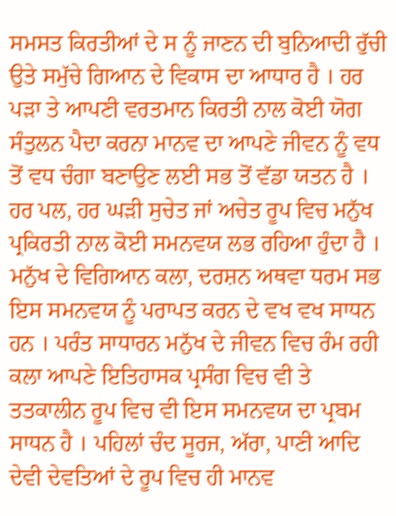ਸਮਸਤ ਕਿਰਤੀਆਂ ਦੇ ਸ ਨੂੰ ਜਾਣਨ ਦੀ ਬੁਨਿਆਦੀ ਰੁੱਚੀ ਉਤੇ ਸਮੁੱਚੇ ਗਿਆਨ ਦੇ ਵਿਕਾਸ ਦਾ ਆਧਾਰ ਹੈ । ਹਰ ਪੜਾ ਤੇ ਆਪਣੀ ਵਰਤਮਾਨ ਕਿਰਤੀ ਨਾਲ ਕੋਈ ਯੋਗ ਸੰਤੁਲਨ ਪੈਦਾ ਕਰਨਾ ਮਾਨਵ ਦਾ ਆਪਣੇ ਜੀਵਨ ਨੂੰ ਵਧ ਤੋਂ ਵਧ ਚੰਗਾ ਬਣਾਉਣ ਲਈ ਸਭ ਤੋਂ ਵੱਡਾ ਯਤਨ ਹੈ । ਹਰ ਪਲ, ਹਰ ਘੜੀ ਸੁਚੇਤ ਜਾਂ ਅਚੇਤ ਰੂਪ ਵਿਚ ਮਨੁੱਖ ਪ੍ਰਕਿਰਤੀ ਨਾਲ ਕੋਈ ਸਮਨਵਯ ਲਭ ਰਹਿਆ ਹੁੰਦਾ ਹੈ । ਮਨੁੱਖ ਦੇ ਵਿਗਿਆਨ ਕਲਾ, ਦਰਸ਼ਨ ਅਥਵਾ ਧਰਮ ਸਭ ਇਸ ਸਮਨਵਯ ਨੂੰ ਪਰਾਪਤ ਕਰਨ ਦੇ ਵਖ ਵਖ ਸਾਧਨ ਹਨ । ਪਰੰਤ ਸਾਧਾਰਨ ਮਨੁੱਖ ਦੇ ਜੀਵਨ ਵਿਚ ਰੰਮ ਰਹੀ ਕਲਾ ਆਪਣੇ ਇਤਿਹਾਸਕ ਪ੍ਰਸੰਗ ਵਿਚ ਵੀ ਤੇ ਤਤਕਾਲੀਨ ਰੂਪ ਵਿਚ ਵੀ ਇਸ ਸਮਨਵਯ ਦਾ ਪ੍ਰਬਮ ਸਾਧਨ ਹੈ । ਪਹਿਲਾਂ ਚੰਦ ਸੂਰਜ, ਅੱਰਾ, ਪਾਣੀ ਆਦਿ ਦੇਵੀ ਦੇਵਤਿਆਂ ਦੇ ਰੂਪ ਵਿਚ ਹੀ ਮਾਨਵ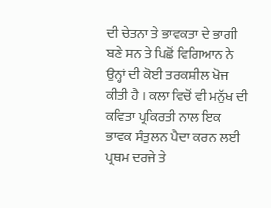ਦੀ ਚੇਤਨਾ ਤੇ ਭਾਵਕਤਾ ਦੇ ਭਾਗੀ ਬਣੇ ਸਨ ਤੇ ਪਿਛੋਂ ਵਿਗਿਆਨ ਨੇ ਉਨ੍ਹਾਂ ਦੀ ਕੋਈ ਤਰਕਸ਼ੀਲ ਖੋਜ ਕੀਤੀ ਹੈ । ਕਲਾ ਵਿਚੋਂ ਵੀ ਮਨੁੱਖ ਦੀ ਕਵਿਤਾ ਪ੍ਰਕਿਰਤੀ ਨਾਲ ਇਕ ਭਾਵਕ ਸੰਤੁਲਨ ਪੈਦਾ ਕਰਨ ਲਈ ਪ੍ਰਥਮ ਦਰਜੇ ਤੇ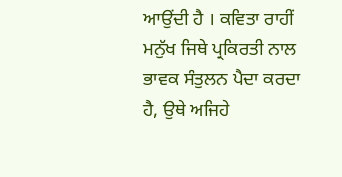ਆਉਂਦੀ ਹੈ । ਕਵਿਤਾ ਰਾਹੀਂ ਮਨੁੱਖ ਜਿਥੇ ਪ੍ਰਕਿਰਤੀ ਨਾਲ ਭਾਵਕ ਸੰਤੁਲਨ ਪੈਦਾ ਕਰਦਾ ਹੈ, ਉਥੇ ਅਜਿਹੇ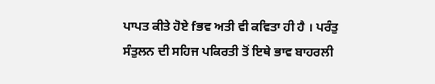ਪਾਪਤ ਕੀਤੇ ਹੋਏ fਭਵ ਅਤੀ ਵੀ ਕਵਿਤਾ ਹੀ ਹੈ । ਪਰੰਤੁ ਸੰਤੁਲਨ ਦੀ ਸਹਿਜ ਪਕਿਰਤੀ ਤੋਂ ਇਥੇ ਭਾਵ ਬਾਹਰਲੀ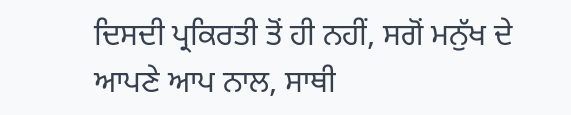ਦਿਸਦੀ ਪ੍ਰਕਿਰਤੀ ਤੋਂ ਹੀ ਨਹੀਂ, ਸਗੋਂ ਮਨੁੱਖ ਦੇ ਆਪਣੇ ਆਪ ਨਾਲ, ਸਾਥੀ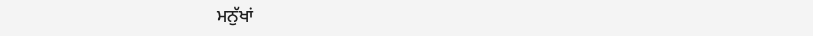ਮਨੁੱਖਾਂ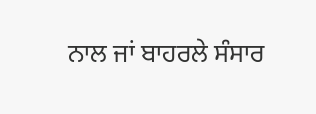ਨਾਲ ਜਾਂ ਬਾਹਰਲੇ ਸੰਸਾਰ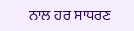ਨਾਲ ਹਰ ਸਾਧਰਣ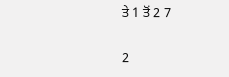ਤੇ 1 ਤੋਂ 2 7

2